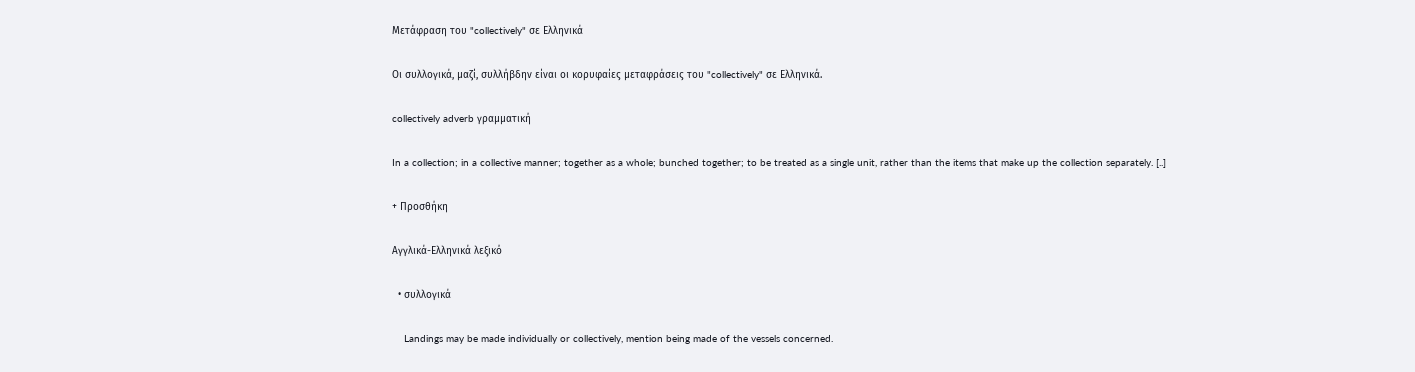Μετάφραση του "collectively" σε Ελληνικά

Οι συλλογικά, μαζί, συλλήβδην είναι οι κορυφαίες μεταφράσεις του "collectively" σε Ελληνικά.

collectively adverb γραμματική

In a collection; in a collective manner; together as a whole; bunched together; to be treated as a single unit, rather than the items that make up the collection separately. [..]

+ Προσθήκη

Αγγλικά-Ελληνικά λεξικό

  • συλλογικά

    Landings may be made individually or collectively, mention being made of the vessels concerned.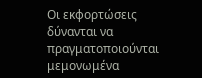Οι εκφορτώσεις δύνανται να πραγματοποιούνται μεμονωμένα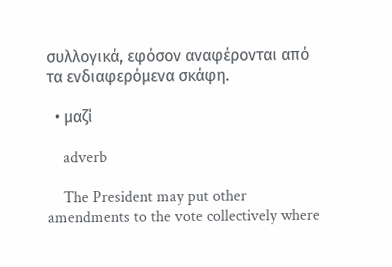συλλογικά, εφόσον αναφέρονται από τα ενδιαφερόμενα σκάφη.

  • μαζί

    adverb

    The President may put other amendments to the vote collectively where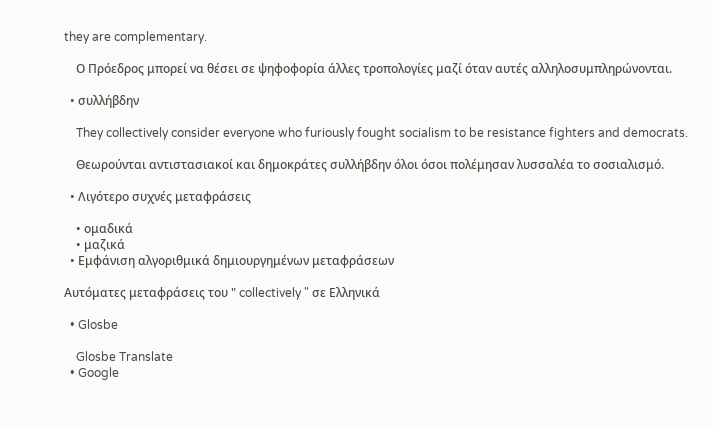they are complementary.

    Ο Πρόεδρος μπορεί να θέσει σε ψηφοφορία άλλες τροπολογίες μαζί όταν αυτές αλληλοσυμπληρώνονται.

  • συλλήβδην

    They collectively consider everyone who furiously fought socialism to be resistance fighters and democrats.

    Θεωρούνται αντιστασιακοί και δημοκράτες συλλήβδην όλοι όσοι πολέμησαν λυσσαλέα το σοσιαλισμό.

  • Λιγότερο συχνές μεταφράσεις

    • ομαδικά
    • μαζικά
  • Εμφάνιση αλγοριθμικά δημιουργημένων μεταφράσεων

Αυτόματες μεταφράσεις του " collectively " σε Ελληνικά

  • Glosbe

    Glosbe Translate
  • Google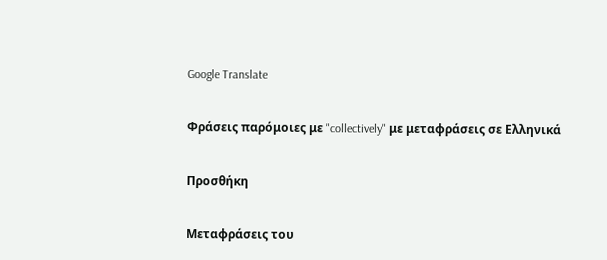Google Translate

Φράσεις παρόμοιες με "collectively" με μεταφράσεις σε Ελληνικά

Προσθήκη

Μεταφράσεις του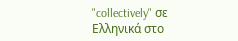"collectively" σε Ελληνικά στο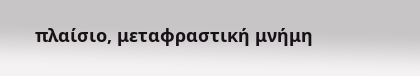πλαίσιο, μεταφραστική μνήμη